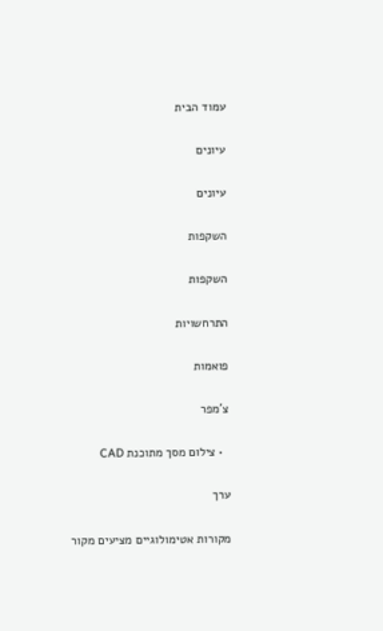עמוד הבית

עיונים

עיונים

השקפות

השקפות

התרחשויות

פואמות

צ'מפר

  • צילום מסך מתוכנת CAD

ערך

מקורות אטימולוגיים מציעים מקור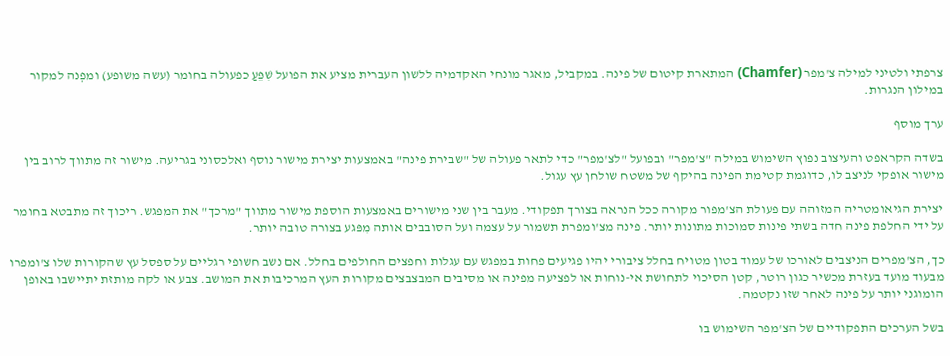צרפתי ולטיני למילה צ'מפר (Chamfer) המתארת קיטום של פינה. במקביל, מאגר מונחי האקדמיה ללשון העברית מציע את הפועל שִׁפֵּעַ כפעולה בחומר (עשה משופע) ומפְנה למקור במילון הנגרות.

ערך מוסף

בשדה הקראפט והעיצוב נפוץ השימוש במילה "צ'מפר" ובפועל "לצ'מפר" כדי לתאר פעולה של "שבירת פינה" באמצעות יצירת מישור נוסף ואלכסוני בגריעה. מישור זה מתווך לרוב בין מישור אופקי לניצב לו, כדוגמת קטימת הפינה בהיקף של משטח שולחן עץ עגול.

יצירת הגיאומטריה המזוהה עם פעולת הצ'מפור מקורה ככל הנראה בצורך תפקודי. מעבר בין שני מישורים באמצעות הוספת מישור מתווך "מרכך" את המפגש. ריכוך זה מתבטא בחומר על ידי החלפת פינה חדה בשתי פינות סמוכות מתונות יותר. פינה מצ'ומפרת תשמור על עצמה ועל הסובבים אותה מִפּגע בצורה טובה יותר.

כך, הצ'מפרים הניצבים לאורכו של עמוד בטון מטויח בחלל ציבורי יהיו פגיעים פחות במפגש עם עגלות וחפצים החולפים בחלל. אם נשב חשופי רגליים על ספסל עץ שהקורות שלו צ'ומפרו מבעוד מועד בעזרת מכשיר כגון רוטר, קטן הסיכוי לתחושת אי-נוחות או לפציעה מפינה או מסיבים המבצבצים מקורות העץ המרכיבות את המושב. צבע או לקה מותזת יתיישבו באופן הומוגני יותר על פינה לאחר שזו נקטמה.

בשל הערכים התפקודיים של הצ'מפר השימוש בו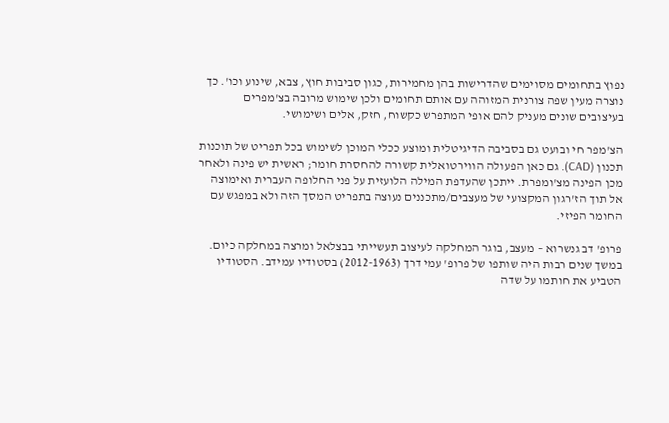נפוץ בתחומים מסוימים שהדרישות בהן מחמירות, כגון סביבות חוץ, צבא, שינוע וכו'. כך נוצרה מעין שפה צורנית המזוהה עם אותם תחומים ולכן שימוש מרובה בצ'מפרים בעיצובים שונים מעניק להם אופי המתפרש כקשוח, חזק, אלים ושימושי.

הצ'מפר חי ובועט גם בסביבה הדיגיטלית ומוצע ככלי המוכן לשימוש בכל תפריט של תוכנות תכנון (CAD). גם כאן הפעולה הווירטואלית קשורה להחסרת חומר; ראשית יש פינה ולאחר מכן הפינה מצ'ומפרת. ייתכן שהעדפת המילה הלועזית על פני החלופה העברית ואימוצה אל תוך הז'רגון המקצועי של מעצבים/מתכננים נעוצה בתפריט המסך הזה ולא במפגש עם החומר הפיזי.

פרופ' דב גנשרוא – מעצב, בוגר המחלקה לעיצוב תעשייתי בבצלאל ומרצה במחלקה כיום. במשך שנים רבות היה שותפו של פרופ' עמי דרך (2012-1963) בסטודיו עמידב. הסטודיו הטביע את חותמו על שדה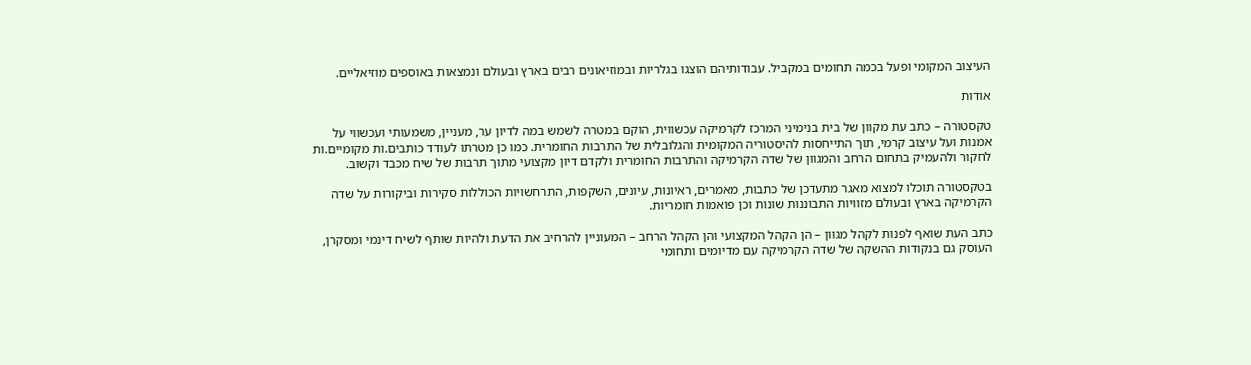העיצוב המקומי ופעל בכמה תחומים במקביל. עבודותיהם הוצגו בגלריות ובמוזיאונים רבים בארץ ובעולם ונמצאות באוספים מוזיאליים.

אודות

טקסטורה – כתב עת מקוון של בית בנימיני המרכז לקרמיקה עכשווית, הוקם במטרה לשמש במה לדיון ער, מעניין, משמעותי ועכשווי על אמנות ועל עיצוב קרמי, תוך התייחסות להיסטוריה המקומית והגלובלית של התרבות החומרית. כמו כן מטרתו לעודד כותבים.ות מקומיים.ות לחקור ולהעמיק בתחום הרחב והמגוון של שדה הקרמיקה והתרבות החומרית ולקדם דיון מקצועי מתוך תרבות של שיח מכבד וקשוב.

בטקסטורה תוכלו למצוא מאגר מתעדכן של כתבות, מאמרים, ראיונות, עיונים, השקפות, התרחשויות הכוללות סקירות וביקורות על שדה הקרמיקה בארץ ובעולם מזוויות התבוננות שונות וכן פואמות חומריות.

כתב העת שואף לפנות לקהל מגוון – הן הקהל המקצועי והן הקהל הרחב – המעוניין להרחיב את הדעת ולהיות שותף לשיח דינמי ומסקרן, העוסק גם בנקודות ההשקה של שדה הקרמיקה עם מדיומים ותחומי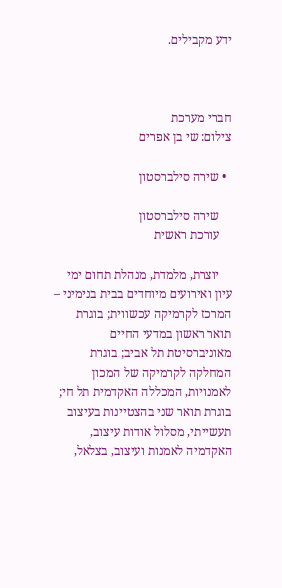ידע מקבילים.



חברי מערכת
צילום: שי בן אפרים

  • שירה סילברסטון

    שירה סילברסטון
    עורכת ראשית

    יוצרת, מלמדת, מנהלת תחום ימי עיון ואירועים מיוחדים בבית בנימיני – המרכז לקרמיקה עכשווית; בוגרת תואר ראשון במדעי החיים מאוניברסיטת תל אביב; בוגרת המחלקה לקרמיקה של המכון לאמנויות, המכללה האקדמית תל חי; בוגרת תואר שני בהצטיינות בעיצוב תעשייתי, מסלול אודות עיצוב, האקדמיה לאמנות ועיצוב, בצלאל,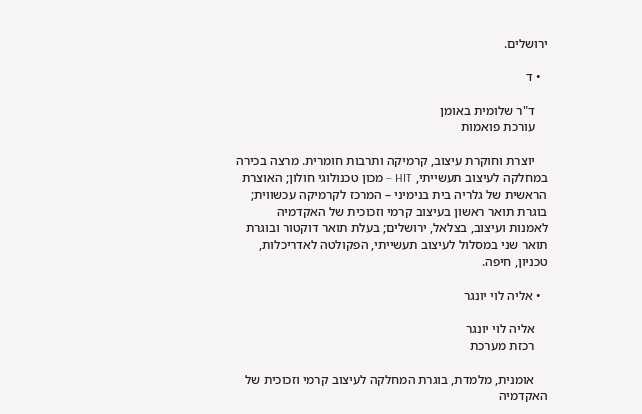ירושלים.

  • ד

    ד"ר שלומית באומן
    עורכת פואמות

    יוצרת וחוקרת עיצוב, קרמיקה ותרבות חומרית. מרצה בכירה במחלקה לעיצוב תעשייתי, HIT – מכון טכנולוגי חולון; האוצרת הראשית של גלריה בית בנימיני – המרכז לקרמיקה עכשווית; בוגרת תואר ראשון בעיצוב קרמי וזכוכית של האקדמיה לאמנות ועיצוב, בצלאל, ירושלים; בעלת תואר דוקטור ובוגרת תואר שני במסלול לעיצוב תעשייתי, הפקולטה לאדריכלות, טכניון, חיפה.

  • אליה לוי יונגר

    אליה לוי יונגר
    רכזת מערכת

    אומנית, מלמדת, בוגרת המחלקה לעיצוב קרמי וזכוכית של האקדמיה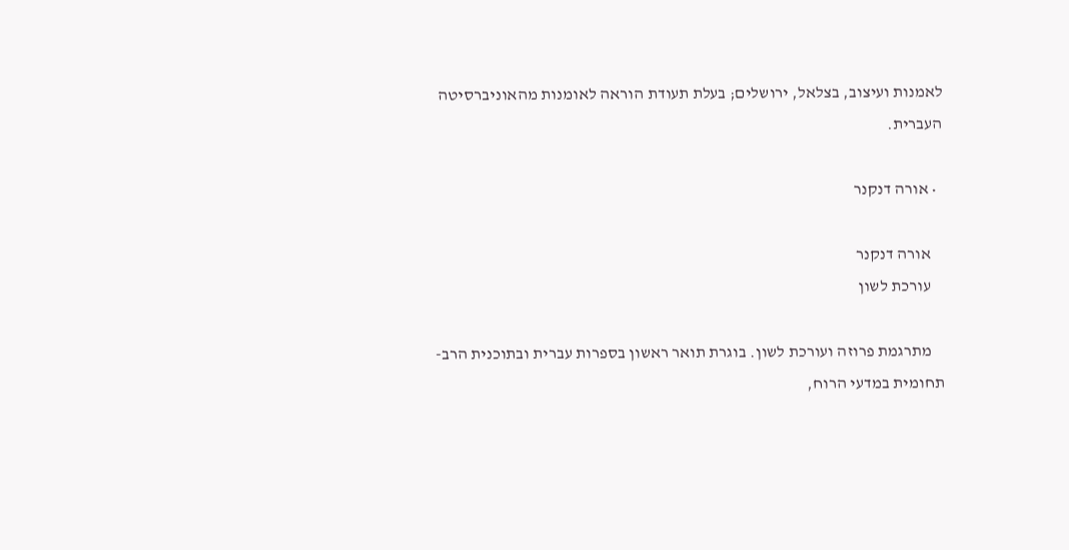לאמנות ועיצוב, בצלאל, ירושלים; בעלת תעודת הוראה לאומנות מהאוניברסיטה העברית.

  • אורה דנקנר

    אורה דנקנר
    עורכת לשון

    מתרגמת פרוזה ועורכת לשון. בוגרת תואר ראשון בספרות עברית ובתוכנית הרב-תחומית במדעי הרוח,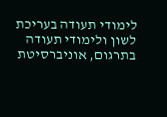לימודי תעודה בעריכת לשון ולימודי תעודה בתרגום, אוניברסיטת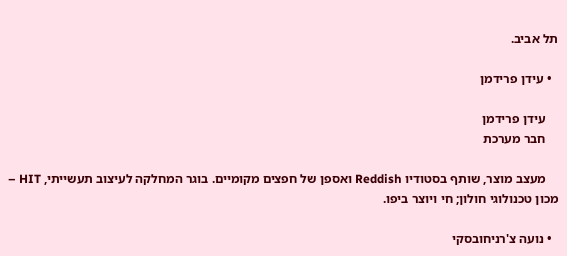תל אביב.

  • עידן פרידמן

    עידן פרידמן
    חבר מערכת

    מעצב מוצר, שותף בסטודיו Reddish ואספן של חפצים מקומיים. בוגר המחלקה לעיצוב תעשייתי, HIT – מכון טכנולוגי חולון; חי ויוצר ביפו.

  • נועה צ'רניחובסקי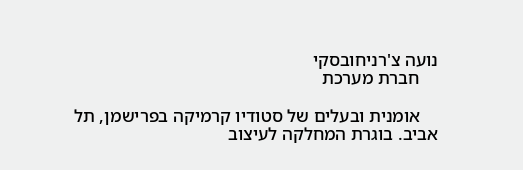נועה צ'רניחובסקי
    חברת מערכת

    אומנית ובעלים של סטודיו קרמיקה בפרישמן, תל אביב. בוגרת המחלקה לעיצוב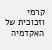קרמי וזכוכית של האקדמיה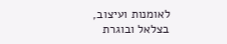לאומנות ועיצוב, בצלאל ובוגרת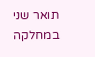תואר שני במחלקה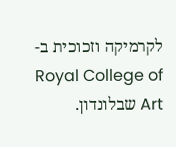לקרמיקה וזכוכית ב-Royal College of Art שבלונדון.